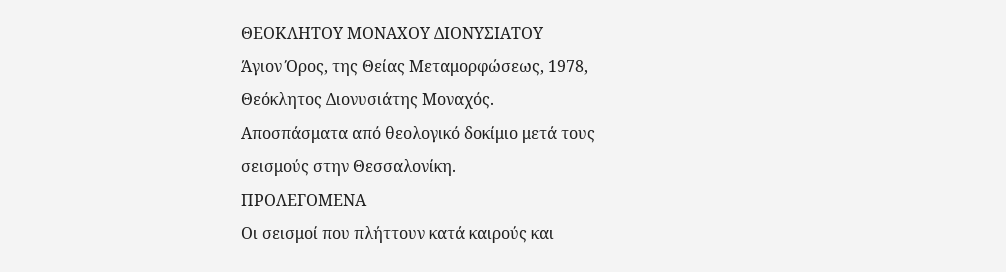ΘΕΟΚΛΗΤΟΥ ΜΟΝΑΧΟΥ ΔΙΟΝΥΣΙΑΤΟΥ
Άγιον Όρος, της Θείας Μεταμορφώσεως, 1978, Θεόκλητος Διονυσιάτης Μοναχός.
Αποσπάσματα από θεολογικό δοκίμιο μετά τους σεισμούς στην Θεσσαλονίκη.
ΠΡΟΛΕΓΟΜΕΝΑ
Οι σεισμοί που πλήττουν κατά καιρούς και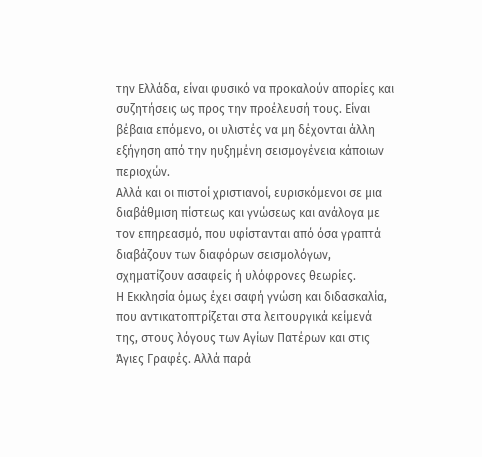την Ελλάδα, είναι φυσικό να προκαλούν απορίες και συζητήσεις ως προς την προέλευσή τους. Είναι βέβαια επόμενο, οι υλιστές να μη δέχονται άλλη εξήγηση από την ηυξημένη σεισμογένεια κάποιων περιοχών.
Αλλά και οι πιστοί χριστιανοί, ευρισκόμενοι σε μια διαβάθμιση πίστεως και γνώσεως και ανάλογα με τον επηρεασμό, που υφίστανται από όσα γραπτά διαβάζουν των διαφόρων σεισμολόγων, σχηματίζουν ασαφείς ή υλόφρονες θεωρίες.
Η Εκκλησία όμως έχει σαφή γνώση και διδασκαλία, που αντικατοπτρίζεται στα λειτουργικά κείμενά της, στους λόγους των Αγίων Πατέρων και στις Άγιες Γραφές. Αλλά παρά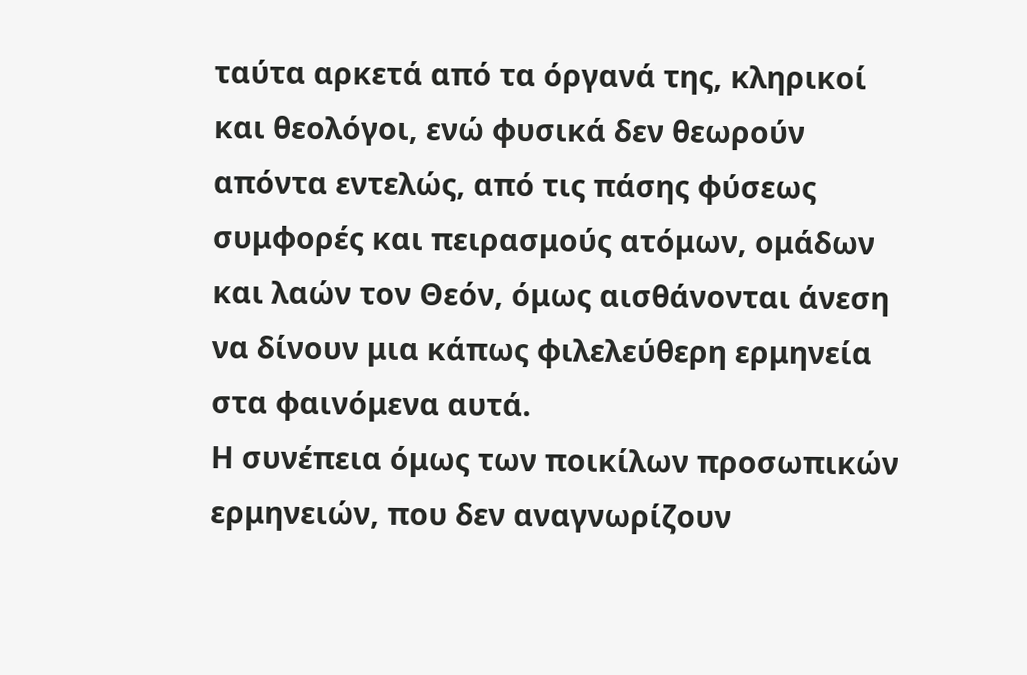ταύτα αρκετά από τα όργανά της, κληρικοί και θεολόγοι, ενώ φυσικά δεν θεωρούν απόντα εντελώς, από τις πάσης φύσεως συμφορές και πειρασμούς ατόμων, ομάδων και λαών τον Θεόν, όμως αισθάνονται άνεση να δίνουν μια κάπως φιλελεύθερη ερμηνεία στα φαινόμενα αυτά.
Η συνέπεια όμως των ποικίλων προσωπικών ερμηνειών, που δεν αναγνωρίζουν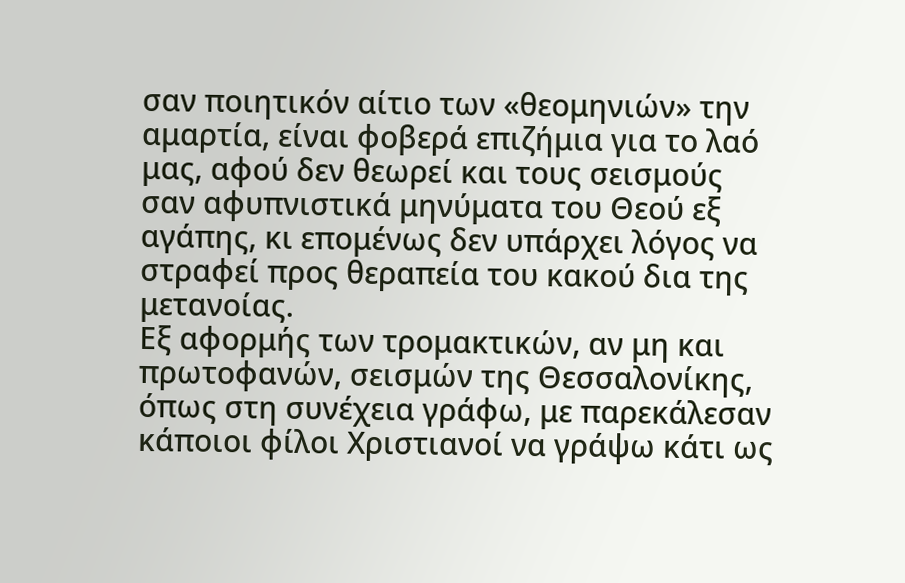σαν ποιητικόν αίτιο των «θεομηνιών» την αμαρτία, είναι φοβερά επιζήμια για το λαό μας, αφού δεν θεωρεί και τους σεισμούς σαν αφυπνιστικά μηνύματα του Θεού εξ αγάπης, κι επομένως δεν υπάρχει λόγος να στραφεί προς θεραπεία του κακού δια της μετανοίας.
Εξ αφορμής των τρομακτικών, αν μη και πρωτοφανών, σεισμών της Θεσσαλονίκης, όπως στη συνέχεια γράφω, με παρεκάλεσαν κάποιοι φίλοι Χριστιανοί να γράψω κάτι ως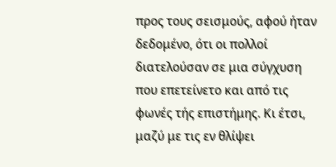προς τους σεισμούς, αφού ήταν δεδομένο, ότι οι πολλοί διατελούσαν σε μια σύγχυση που επετείνετο και από τις φωνές τής επιστήμης. Κι έτσι, μαζύ με τις εν θλίψει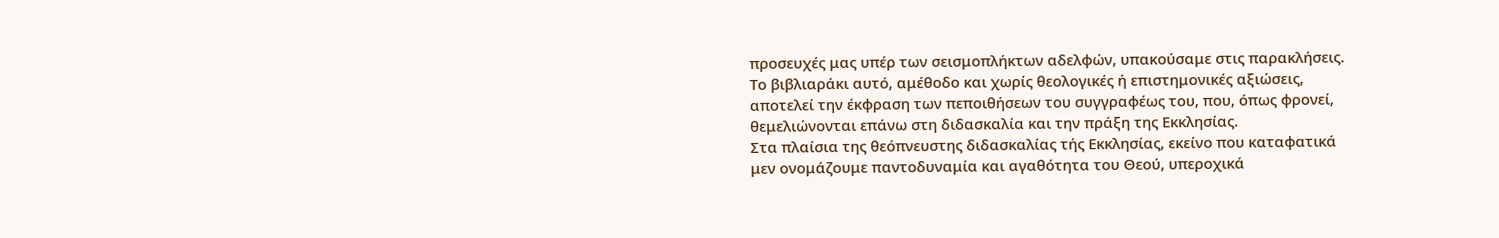προσευχές μας υπέρ των σεισμοπλήκτων αδελφών, υπακούσαμε στις παρακλήσεις.
Το βιβλιαράκι αυτό, αμέθοδο και χωρίς θεολογικές ή επιστημονικές αξιώσεις, αποτελεί την έκφραση των πεποιθήσεων του συγγραφέως του, που, όπως φρονεί, θεμελιώνονται επάνω στη διδασκαλία και την πράξη της Εκκλησίας.
Στα πλαίσια της θεόπνευστης διδασκαλίας τής Εκκλησίας, εκείνο που καταφατικά μεν ονομάζουμε παντοδυναμία και αγαθότητα του Θεού, υπεροχικά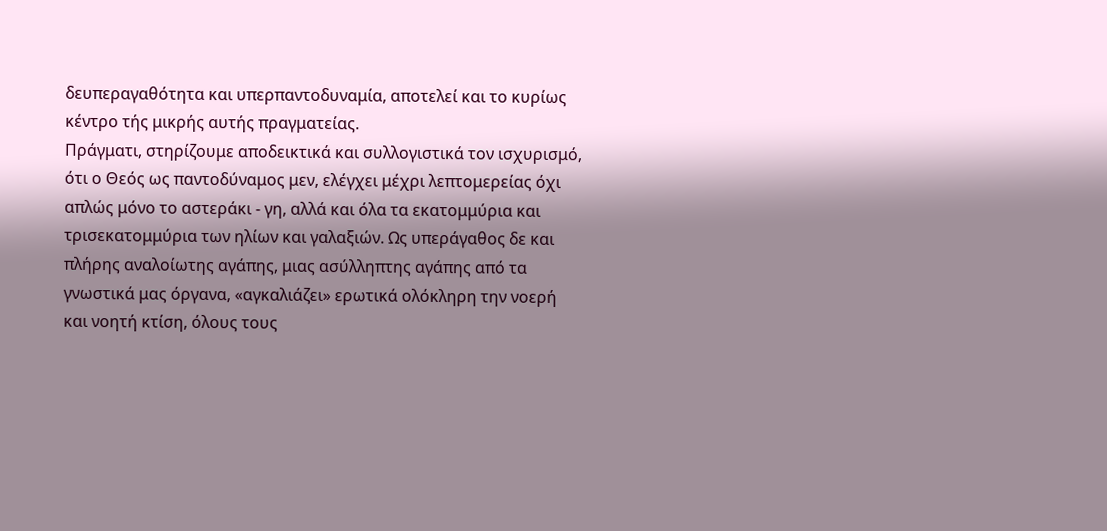δευπεραγαθότητα και υπερπαντοδυναμία, αποτελεί και το κυρίως κέντρο τής μικρής αυτής πραγματείας.
Πράγματι, στηρίζουμε αποδεικτικά και συλλογιστικά τον ισχυρισμό, ότι ο Θεός ως παντοδύναμος μεν, ελέγχει μέχρι λεπτομερείας όχι απλώς μόνο το αστεράκι - γη, αλλά και όλα τα εκατομμύρια και τρισεκατομμύρια των ηλίων και γαλαξιών. Ως υπεράγαθος δε και πλήρης αναλοίωτης αγάπης, μιας ασύλληπτης αγάπης από τα γνωστικά μας όργανα, «αγκαλιάζει» ερωτικά ολόκληρη την νοερή και νοητή κτίση, όλους τους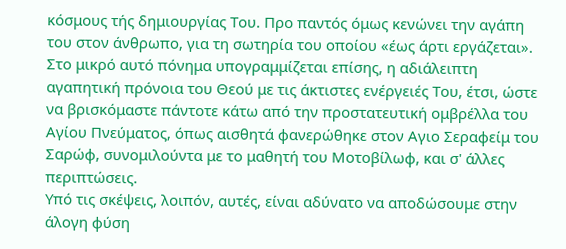κόσμους τής δημιουργίας Του. Προ παντός όμως κενώνει την αγάπη του στον άνθρωπο, για τη σωτηρία του οποίου «έως άρτι εργάζεται».
Στο μικρό αυτό πόνημα υπογραμμίζεται επίσης, η αδιάλειπτη αγαπητική πρόνοια του Θεού με τις άκτιστες ενέργειές Του, έτσι, ώστε να βρισκόμαστε πάντοτε κάτω από την προστατευτική ομβρέλλα του Αγίου Πνεύματος, όπως αισθητά φανερώθηκε στον Αγιο Σεραφείμ του Σαρώφ, συνομιλούντα με το μαθητή του Μοτοβίλωφ, και σ' άλλες περιπτώσεις.
Υπό τις σκέψεις, λοιπόν, αυτές, είναι αδύνατο να αποδώσουμε στην άλογη φύση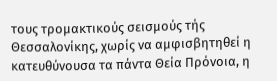τους τρομακτικούς σεισμούς τής Θεσσαλονίκης, χωρίς να αμφισβητηθεί η κατευθύνουσα τα πάντα Θεία Πρόνοια, η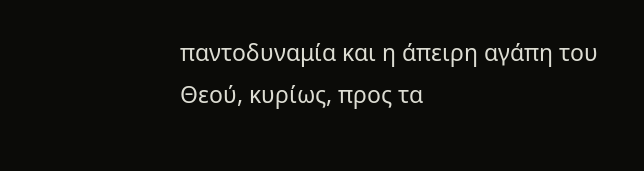παντοδυναμία και η άπειρη αγάπη του Θεού, κυρίως, προς τα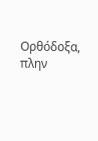Ορθόδοξα, πλην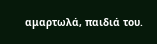αμαρτωλά, παιδιά του.